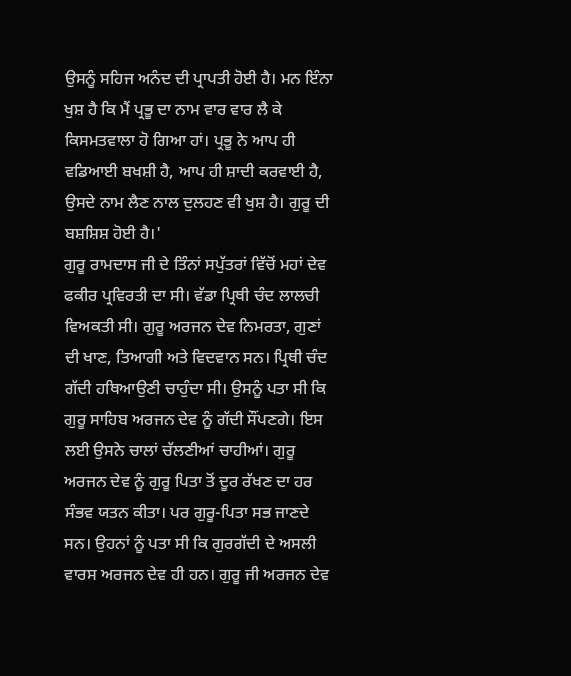ਉਸਨੂੰ ਸਹਿਜ ਅਨੰਦ ਦੀ ਪ੍ਰਾਪਤੀ ਹੋਈ ਹੈ। ਮਨ ਇੰਨਾ ਖੁਸ਼ ਹੈ ਕਿ ਮੈਂ ਪ੍ਰਭੂ ਦਾ ਨਾਮ ਵਾਰ ਵਾਰ ਲੈ ਕੇ ਕਿਸਮਤਵਾਲਾ ਹੋ ਗਿਆ ਹਾਂ। ਪ੍ਰਭੂ ਨੇ ਆਪ ਹੀ ਵਡਿਆਈ ਬਖਸ਼ੀ ਹੈ, ਆਪ ਹੀ ਸ਼ਾਦੀ ਕਰਵਾਈ ਹੈ, ਉਸਦੇ ਨਾਮ ਲੈਣ ਨਾਲ ਦੁਲਹਣ ਵੀ ਖੁਸ਼ ਹੈ। ਗੁਰੂ ਦੀ ਬਸ਼ਸ਼ਿਸ਼ ਹੋਈ ਹੈ।'
ਗੁਰੂ ਰਾਮਦਾਸ ਜੀ ਦੇ ਤਿੰਨਾਂ ਸਪੁੱਤਰਾਂ ਵਿੱਚੋਂ ਮਹਾਂ ਦੇਵ ਫਕੀਰ ਪ੍ਰਵਿਰਤੀ ਦਾ ਸੀ। ਵੱਡਾ ਪ੍ਰਿਥੀ ਚੰਦ ਲਾਲਚੀ ਵਿਅਕਤੀ ਸੀ। ਗੁਰੂ ਅਰਜਨ ਦੇਵ ਨਿਮਰਤਾ, ਗੁਣਾਂ ਦੀ ਖਾਣ, ਤਿਆਗੀ ਅਤੇ ਵਿਦਵਾਨ ਸਨ। ਪ੍ਰਿਥੀ ਚੰਦ ਗੱਦੀ ਹਥਿਆਉਣੀ ਚਾਹੁੰਦਾ ਸੀ। ਉਸਨੂੰ ਪਤਾ ਸੀ ਕਿ ਗੁਰੂ ਸਾਹਿਬ ਅਰਜਨ ਦੇਵ ਨੂੰ ਗੱਦੀ ਸੌਂਪਣਗੇ। ਇਸ ਲਈ ਉਸਨੇ ਚਾਲਾਂ ਚੱਲਣੀਆਂ ਚਾਹੀਆਂ। ਗੁਰੂ ਅਰਜਨ ਦੇਵ ਨੂੰ ਗੁਰੂ ਪਿਤਾ ਤੋਂ ਦੂਰ ਰੱਖਣ ਦਾ ਹਰ ਸੰਭਵ ਯਤਨ ਕੀਤਾ। ਪਰ ਗੁਰੂ-ਪਿਤਾ ਸਭ ਜਾਣਦੇ ਸਨ। ਉਹਨਾਂ ਨੂੰ ਪਤਾ ਸੀ ਕਿ ਗੁਰਗੱਦੀ ਦੇ ਅਸਲੀ ਵਾਰਸ ਅਰਜਨ ਦੇਵ ਹੀ ਹਨ। ਗੁਰੂ ਜੀ ਅਰਜਨ ਦੇਵ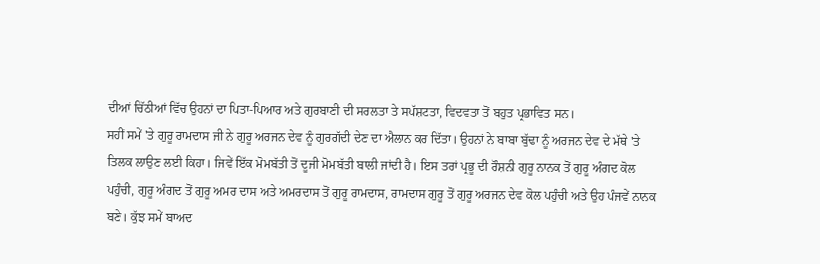ਦੀਆਂ ਚਿੱਠੀਆਂ ਵਿੱਚ ਉਹਨਾਂ ਦਾ ਪਿਤਾ-ਪਿਆਰ ਅਤੇ ਗੁਰਬਾਣੀ ਦੀ ਸਰਲਤਾ ਤੇ ਸਪੱਸ਼ਟਤਾ, ਵਿਦਵਤਾ ਤੋਂ ਬਹੁਤ ਪ੍ਰਭਾਵਿਤ ਸਨ।
ਸਹੀਂ ਸਮੇਂ 'ਤੇ ਗੁਰੂ ਰਾਮਦਾਸ ਜੀ ਨੇ ਗੁਰੂ ਅਰਜਨ ਦੇਵ ਨੂੰ ਗੁਰਗੱਦੀ ਦੇਣ ਦਾ ਐਲਾਨ ਕਰ ਦਿੱਤਾ। ਉਹਨਾਂ ਨੇ ਬਾਬਾ ਬੁੱਢਾ ਨੂੰ ਅਰਜਨ ਦੇਵ ਦੇ ਮੱਥੇ 'ਤੇ ਤਿਲਕ ਲਾਉਣ ਲਈ ਕਿਹਾ। ਜਿਵੇਂ ਇੱਕ ਮੋਮਬੱਤੀ ਤੋਂ ਦੂਜੀ ਮੋਮਬੱਤੀ ਬਾਲੀ ਜਾਂਦੀ ਹੈ। ਇਸ ਤਰਾਂ ਪ੍ਰਭੂ ਦੀ ਰੌਸ਼ਨੀ ਗੁਰੂ ਨਾਨਕ ਤੋਂ ਗੁਰੂ ਅੰਗਦ ਕੋਲ ਪਹੁੰਚੀ, ਗੁਰੂ ਅੰਗਦ ਤੋਂ ਗੁਰੂ ਅਮਰ ਦਾਸ ਅਤੇ ਅਮਰਦਾਸ ਤੋਂ ਗੁਰੂ ਰਾਮਦਾਸ, ਰਾਮਦਾਸ ਗੁਰੂ ਤੋਂ ਗੁਰੂ ਅਰਜਨ ਦੇਵ ਕੋਲ ਪਹੁੰਚੀ ਅਤੇ ਉਹ ਪੰਜਵੇਂ ਨਾਨਕ ਬਣੇ। ਕੁੱਝ ਸਮੇਂ ਬਾਅਦ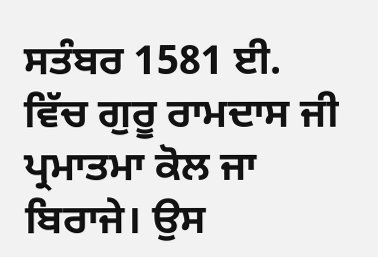ਸਤੰਬਰ 1581 ਈ. ਵਿੱਚ ਗੁਰੂ ਰਾਮਦਾਸ ਜੀ ਪ੍ਰਮਾਤਮਾ ਕੋਲ ਜਾ ਬਿਰਾਜੇ। ਉਸ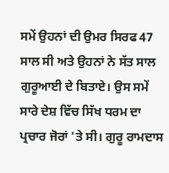ਸਮੇਂ ਉਹਨਾਂ ਦੀ ਉਮਰ ਸਿਰਫ 47 ਸਾਲ ਸੀ ਅਤੇ ਉਹਨਾਂ ਨੇ ਸੱਤ ਸਾਲ ਗੁਰੂਆਈ ਦੇ ਬਿਤਾਏ। ਉਸ ਸਮੇਂ ਸਾਰੇ ਦੇਸ਼ ਵਿੱਚ ਸਿੱਖ ਧਰਮ ਦਾ ਪ੍ਰਚਾਰ ਜੋਰਾਂ 'ਤੇ ਸੀ। ਗੁਰੂ ਰਾਮਦਾਸ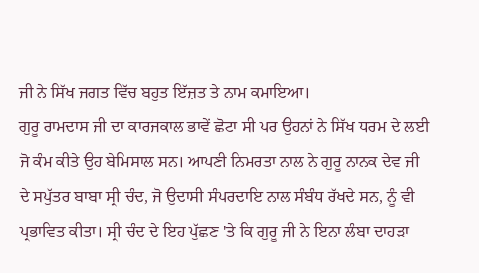ਜੀ ਨੇ ਸਿੱਖ ਜਗਤ ਵਿੱਚ ਬਹੁਤ ਇੱਜ਼ਤ ਤੇ ਨਾਮ ਕਮਾਇਆ।
ਗੁਰੂ ਰਾਮਦਾਸ ਜੀ ਦਾ ਕਾਰਜਕਾਲ ਭਾਵੇਂ ਛੋਟਾ ਸੀ ਪਰ ਉਹਨਾਂ ਨੇ ਸਿੱਖ ਧਰਮ ਦੇ ਲਈ ਜੋ ਕੰਮ ਕੀਤੇ ਉਹ ਬੇਮਿਸਾਲ ਸਨ। ਆਪਣੀ ਨਿਮਰਤਾ ਨਾਲ ਨੇ ਗੁਰੂ ਨਾਨਕ ਦੇਵ ਜੀ ਦੇ ਸਪੁੱਤਰ ਬਾਬਾ ਸ੍ਰੀ ਚੰਦ, ਜੋ ਉਦਾਸੀ ਸੰਪਰਦਾਇ ਨਾਲ ਸੰਬੰਧ ਰੱਖਦੇ ਸਨ, ਨੂੰ ਵੀ ਪ੍ਰਭਾਵਿਤ ਕੀਤਾ। ਸ੍ਰੀ ਚੰਦ ਦੇ ਇਹ ਪੁੱਛਣ 'ਤੇ ਕਿ ਗੁਰੂ ਜੀ ਨੇ ਇਨਾ ਲੰਬਾ ਦਾਹੜਾ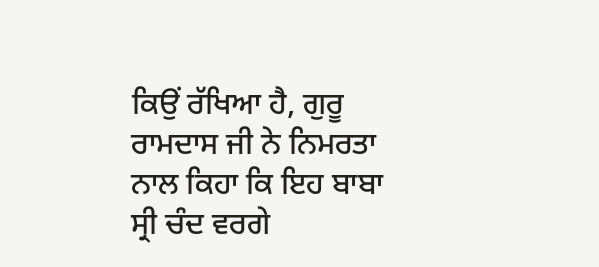ਕਿਉਂ ਰੱਖਿਆ ਹੈ, ਗੁਰੂ ਰਾਮਦਾਸ ਜੀ ਨੇ ਨਿਮਰਤਾ ਨਾਲ ਕਿਹਾ ਕਿ ਇਹ ਬਾਬਾ ਸ੍ਰੀ ਚੰਦ ਵਰਗੇ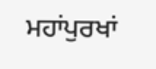ਮਹਾਂਪੁਰਖਾਂ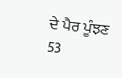ਦੇ ਪੈਰ ਪੂੰਝਣ
53